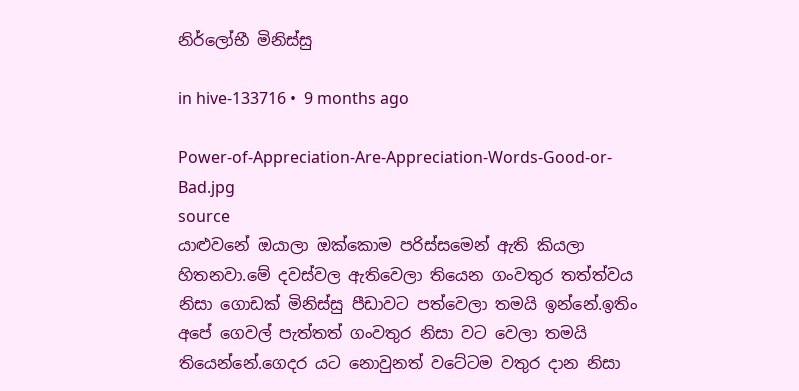නිර්ලෝභී මිනිස්සු

in hive-133716 •  9 months ago

Power-of-Appreciation-Are-Appreciation-Words-Good-or-Bad.jpg
source
යාළුවනේ ඔයාලා ඔක්කොම පරිස්සමෙන් ඇති කියලා හිතනවා.මේ දවස්වල ඇතිවෙලා තියෙන ගංවතුර තත්ත්වය නිසා ගොඩක් මිනිස්සු පීඩාවට පත්වෙලා තමයි ඉන්නේ.ඉතිං අපේ ගෙවල් පැත්තත් ගංවතුර නිසා වට වෙලා තමයි තියෙන්නේ.ගෙදර යට නොවුනත් වටේටම වතුර දාන නිසා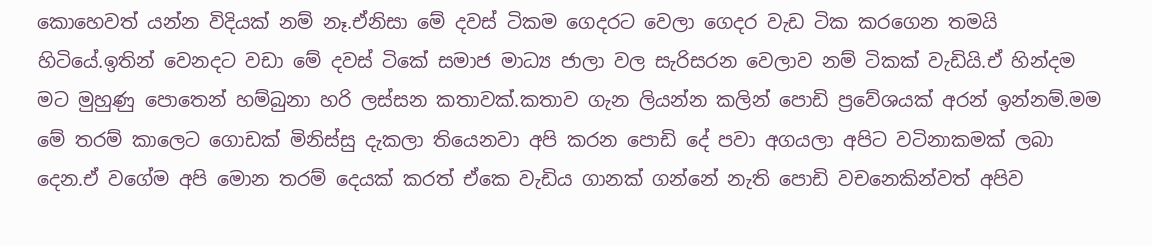කොහෙවත් යන්න විදියක් නම් නෑ.ඒනිසා මේ දවස් ටිකම ගෙදරට වෙලා ගෙදර වැඩ ටික කරගෙන තමයි හිටියේ.ඉතින් වෙනදට වඩා මේ දවස් ටිකේ සමාජ මාධ්‍ය ජාලා වල සැරිසරන වෙලාව නම් ටිකක් වැඩියි.ඒ හින්දම මට මුහුණු පොතෙන් හම්බුනා හරි ලස්සන කතාවක්.කතාව ගැන ලියන්න කලින් පොඩි ප්‍රවේශයක් අරන් ඉන්නම්.මම මේ තරම් කාලෙට ගොඩක් මිනිස්සු දැකලා තියෙනවා අපි කරන පොඩි දේ පවා අගයලා අපිට වටිනාකමක් ලබා දෙන.ඒ වගේම අපි මොන තරම් දෙයක් කරත් ඒකෙ වැඩිය ගානක් ගන්නේ නැති පොඩි වචනෙකින්වත් අපිව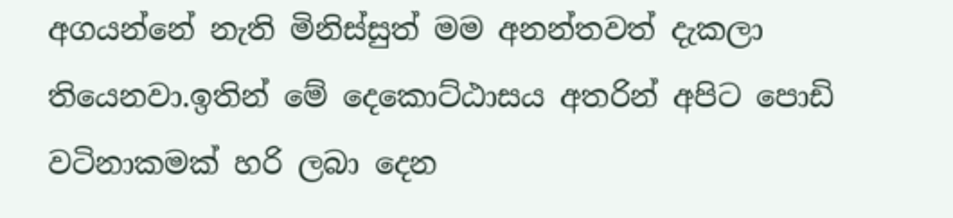අගයන්නේ නැති මිනිස්සුත් මම අනන්තවත් දැකලා තියෙනවා.ඉතින් මේ දෙකොට්ඨාසය අතරින් අපිට පොඩි වටිනාකමක් හරි ලබා දෙන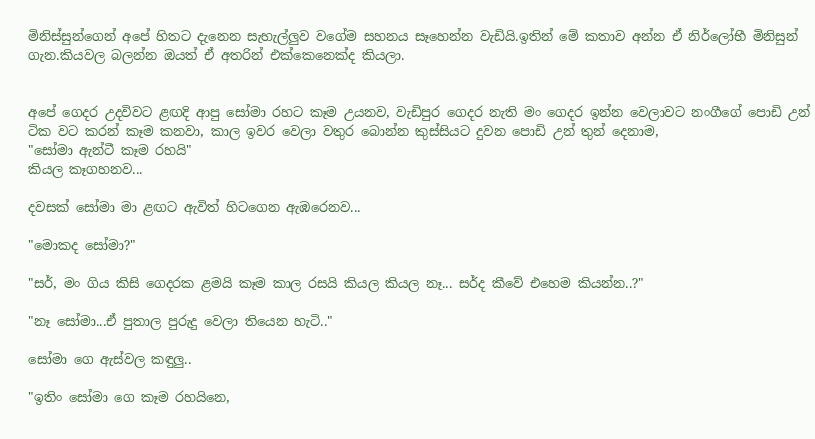මිනිස්සුන්ගෙන් අපේ හිතට දැනෙන සැහැල්ලුව වගේම සහනය සෑහෙන්න වැඩියි.ඉතින් මේ කතාව අන්න ඒ නිර්ලෝභී මිනිසුන් ගැන.කියවල බලන්න ඔයත් ඒ අතරින් එක්කෙනෙක්ද කියලා.


අපේ ගෙදර උදවිවට ළඟදි ආපු සෝමා රහට කෑම උයනව, වැඩිපුර ගෙදර නැති මං ගෙදර ඉන්න වෙලාවට නංගීගේ පොඩි උන් ටික වට කරන් කෑම කනවා, කාල ඉවර වෙලා වතුර බොන්න කුස්සියට දුවන පොඩි උන් තුන් දෙනාම,
"සෝමා ඇන්ටී කෑම රහයි"
කියල කෑගහනව...

දවසක් සෝමා මා ළඟට ඇවිත් හිටගෙන ඇඹරෙනව...

"මොකද සෝමා?"

"සර්, මං ගිය කිසි ගෙදරක ළමයි කෑම කාල රසයි කියල කියල නෑ... සර්ද කීවේ එහෙම කියන්න..?"

"නෑ සෝමා...ඒ පුතාල පුරුදු වෙලා තියෙන හැටි.."

සෝමා ගෙ ඇස්වල කඳුලු..

"ඉතිං සෝමා ගෙ කෑම රහයිනෙ,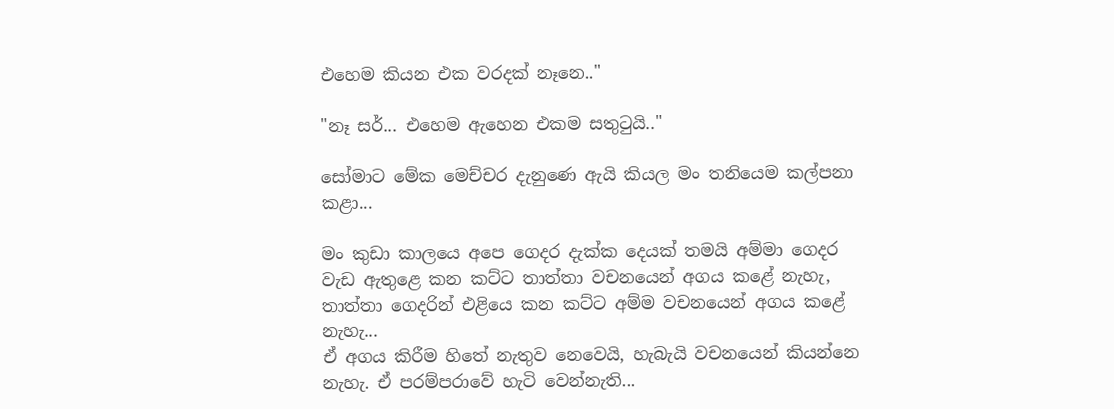එහෙම කියන එක වරදක් නෑනෙ.."

"නෑ සර්... එහෙම ඇහෙන එකම සතුටුයි.."

සෝමාට මේක මෙච්චර දැනුණෙ ඇයි කියල මං තනියෙම කල්පනා කළා...

මං කුඩා කාලයෙ අපෙ ගෙදර දැක්ක දෙයක් තමයි අම්මා ගෙදර වැඩ ඇතුළෙ කන කට්ට තාත්තා වචනයෙන් අගය කළේ නැහැ, තාත්තා ගෙදරින් එළියෙ කන කට්ට අම්ම වචනයෙන් අගය කළේ නැහැ...
ඒ අගය කිරීම හිතේ නැතුව නෙවෙයි, හැබැයි වචනයෙන් කියන්නෙ නැහැ. ඒ පරම්පරාවේ හැටි වෙන්නැති...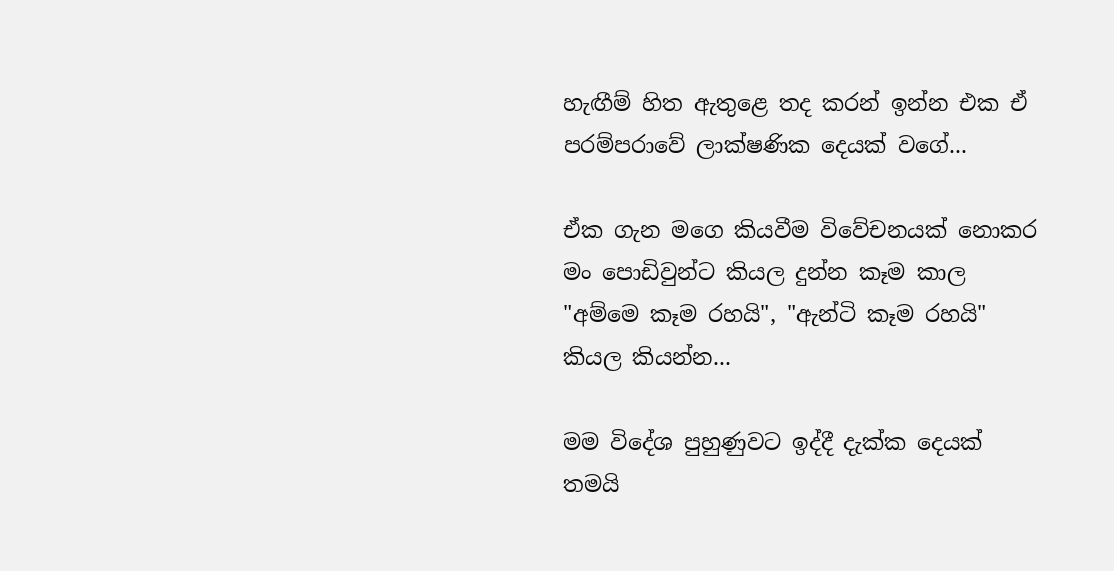හැඟීම් හිත ඇතුළෙ තද කරන් ඉන්න එක ඒ පරම්පරාවේ ලාක්ෂණික දෙයක් වගේ...

ඒක ගැන මගෙ කියවීම විවේචනයක් නොකර මං පොඩිවුන්ට කියල දුන්න කෑම කාල "අම්මෙ කෑම රහයි", "ඇන්ටි කෑම රහයි"
කියල කියන්න...

මම විදේශ පුහුණුවට ඉද්දී දැක්ක දෙයක් තමයි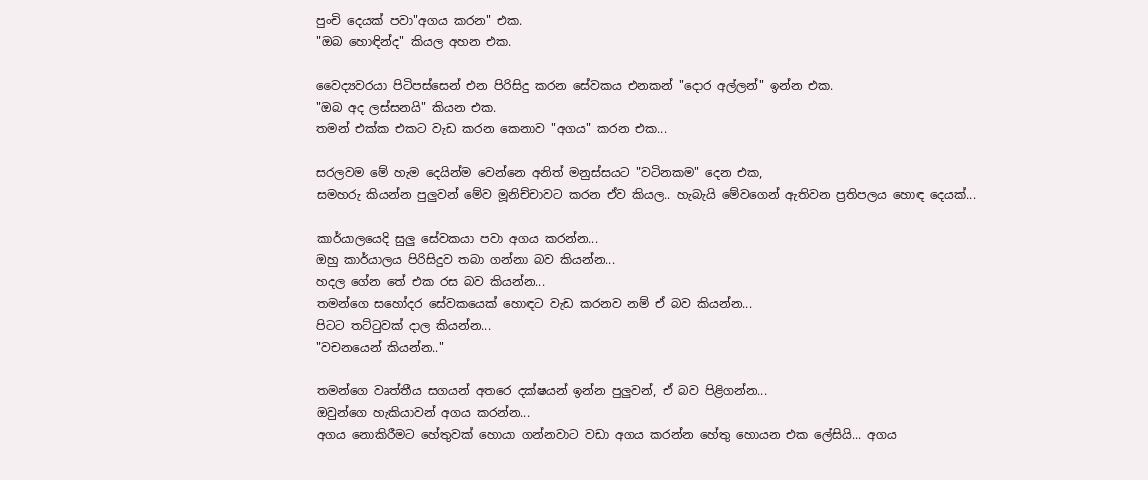පුංචි දෙයක් පවා"අගය කරන" එක.
"ඔබ හොඳින්ද" කියල අහන එක.

වෛද්‍යවරයා පිටිපස්සෙන් එන පිරිසිදු කරන සේවකය එනකන් "දොර අල්ලන්" ඉන්න එක.
"ඔබ අද ලස්සනයි" කියන එක.
තමන් එක්ක එකට වැඩ කරන කෙනාව "අගය" කරන එක...

සරලවම මේ හැම දෙයින්ම වෙන්නෙ අනිත් මනුස්සයට "වටිනකම" දෙන එක,
සමහරු කියන්න පුලුවන් මේව මූනිච්චාවට කරන ඒව කියල.. හැබැයි මේවගෙන් ඇතිවන ප්‍රතිපලය හොඳ දෙයක්...

කාර්යාලයෙදි සුලු සේවකයා පවා අගය කරන්න...
ඔහු කාර්යාලය පිරිසිදුව තබා ගන්නා බව කියන්න...
හදල ගේන තේ එක රස බව කියන්න...
තමන්ගෙ සහෝදර සේවකයෙක් හොඳට වැඩ කරනව නම් ඒ බව කියන්න...
පිටට තට්ටුවක් දාල කියන්න...
"වචනයෙන් කියන්න.."

තමන්ගෙ වෘත්තීය සගයන් අතරෙ දක්ෂයන් ඉන්න පුලුවන්, ඒ බව පිළිගන්න...
ඔවුන්ගෙ හැකියාවන් අගය කරන්න...
අගය නොකිරීමට හේතුවක් හොයා ගන්නවාට වඩා අගය කරන්න හේතු හොයන එක ලේසියි... අගය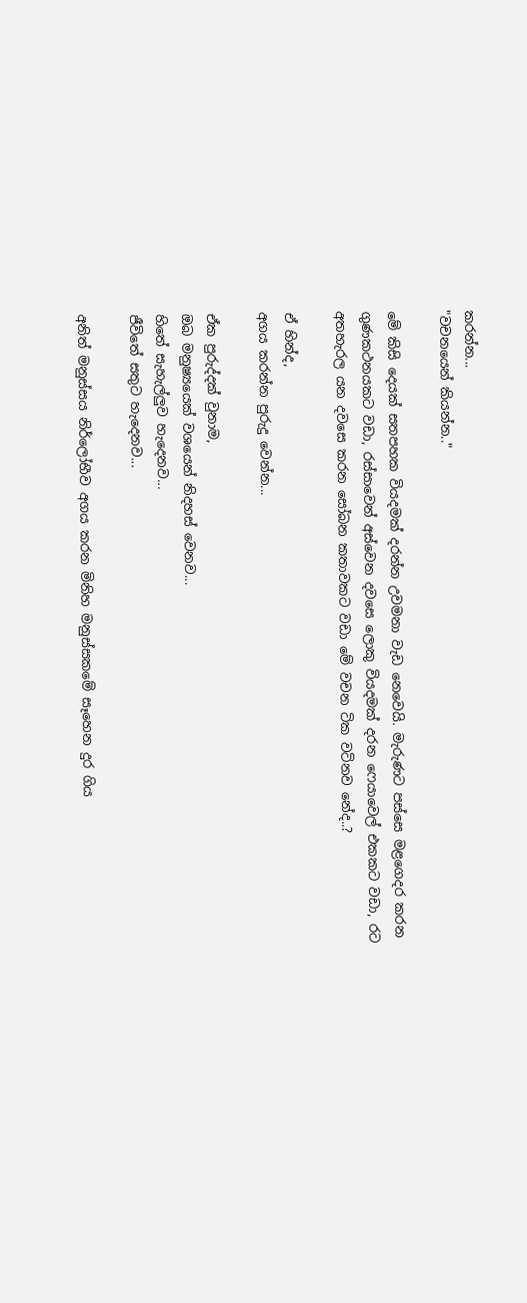කරන්න...
"වචනයෙන් කියන්න.."

මේ කිසි දෙයක් සතපහක වියදමක් දරන්න උවමනා වැඩ නෙවෙයි. මැරුණට පස්සෙ මළගෙදර කරන ගුණකථනයකට වඩා, රස්සාවෙන් අස්වෙන දවසෙ ලොකු වියදමක් දරන ෆෙයාවෙල් එකකට වඩා, රට අතහැරල යන දවසෙ කරන සෝබන කතාවකට වඩා මේ වචන ටික වටිනව නේද..?

ඒ හින්ද,
අගය කරන්න පුරුදු වෙන්න...

ඒක පුරුද්දක් වුනාම,
ඔබ මනුෂ්‍යයෙක් වශයෙන් නිදහස් වෙනව...
හිතේ සැහැල්ලුව හැදෙනව...
ජීවිතේ සතුට හැදෙනව...

අනිත් මනුස්සය නිර්ලෝභීව අගය කරන මිනිහ මනුස්සකමේ සෑහෙන දුර ගිය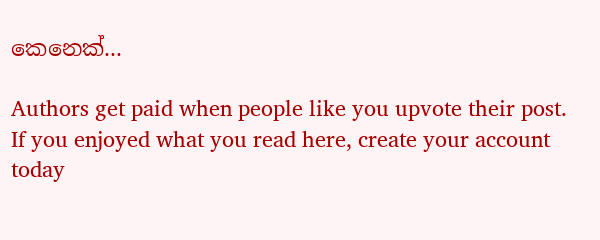කෙනෙක්...

Authors get paid when people like you upvote their post.
If you enjoyed what you read here, create your account today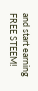and start earning FREE STEEM!